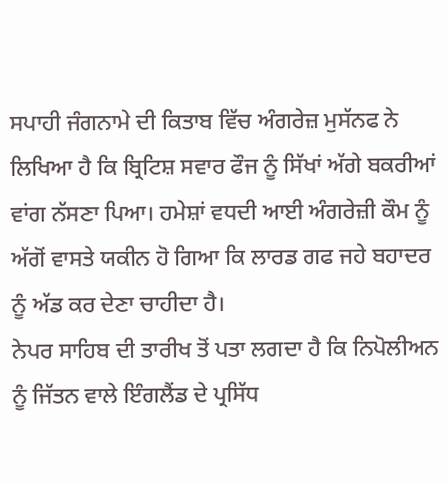ਸਪਾਹੀ ਜੰਗਨਾਮੇ ਦੀ ਕਿਤਾਬ ਵਿੱਚ ਅੰਗਰੇਜ਼ ਮੁਸੱਨਫ ਨੇ ਲਿਖਿਆ ਹੈ ਕਿ ਬ੍ਰਿਟਿਸ਼ ਸਵਾਰ ਫੌਜ ਨੂੰ ਸਿੱਖਾਂ ਅੱਗੇ ਬਕਰੀਆਂ ਵਾਂਗ ਨੱਸਣਾ ਪਿਆ। ਹਮੇਸ਼ਾਂ ਵਧਦੀ ਆਈ ਅੰਗਰੇਜ਼ੀ ਕੌਮ ਨੂੰ ਅੱਗੋਂ ਵਾਸਤੇ ਯਕੀਨ ਹੋ ਗਿਆ ਕਿ ਲਾਰਡ ਗਫ ਜਹੇ ਬਹਾਦਰ ਨੂੰ ਅੱਡ ਕਰ ਦੇਣਾ ਚਾਹੀਦਾ ਹੈ।
ਨੇਪਰ ਸਾਹਿਬ ਦੀ ਤਾਰੀਖ ਤੋਂ ਪਤਾ ਲਗਦਾ ਹੈ ਕਿ ਨਿਪੋਲੀਅਨ ਨੂੰ ਜਿੱਤਨ ਵਾਲੇ ਇੰਗਲੈਂਡ ਦੇ ਪ੍ਰਸਿੱਧ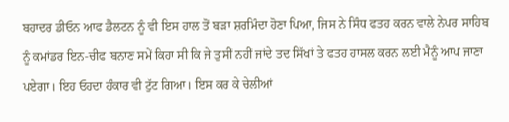ਬਹਾਦਰ ਡੀਓਨ ਆਫ ਡੈਲਟਨ ਨੂੰ ਵੀ ਇਸ ਹਾਲ ਤੋਂ ਬੜਾ ਸ਼ਰਮਿੰਦਾ ਹੋਣਾ ਪਿਆ, ਜਿਸ ਨੇ ਸਿੰਧ ਫਤਹ ਕਰਨ ਵਾਲੇ ਨੇਪਰ ਸਾਹਿਬ ਨੂੰ ਕਮਾਂਡਰ ਇਨ-ਚੀਫ ਬਨਾਣ ਸਮੇਂ ਕਿਹਾ ਸੀ ਕਿ ਜੇ ਤੁਸੀਂ ਨਹੀਂ ਜਾਂਦੇ ਤਦ ਸਿੱਖਾਂ ਤੇ ਫਤਹ ਹਾਸਲ ਕਰਨ ਲਈ ਮੈਨੂੰ ਆਪ ਜਾਣਾ ਪਏਗਾ। ਇਹ ਓਹਦਾ ਹੰਕਾਰ ਵੀ ਟੁੱਟ ਗਿਆ। ਇਸ ਕਰ ਕੇ ਚੇਲੀਆਂ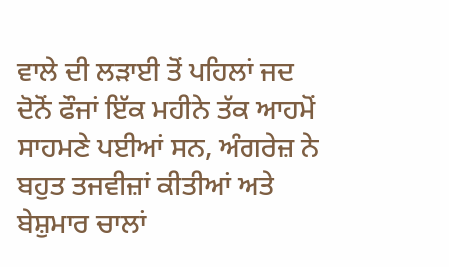ਵਾਲੇ ਦੀ ਲੜਾਈ ਤੋਂ ਪਹਿਲਾਂ ਜਦ ਦੋਨੋਂ ਫੌਜਾਂ ਇੱਕ ਮਹੀਨੇ ਤੱਕ ਆਹਮੋਂ ਸਾਹਮਣੇ ਪਈਆਂ ਸਨ, ਅੰਗਰੇਜ਼ ਨੇ ਬਹੁਤ ਤਜਵੀਜ਼ਾਂ ਕੀਤੀਆਂ ਅਤੇ ਬੇਸ਼ੁਮਾਰ ਚਾਲਾਂ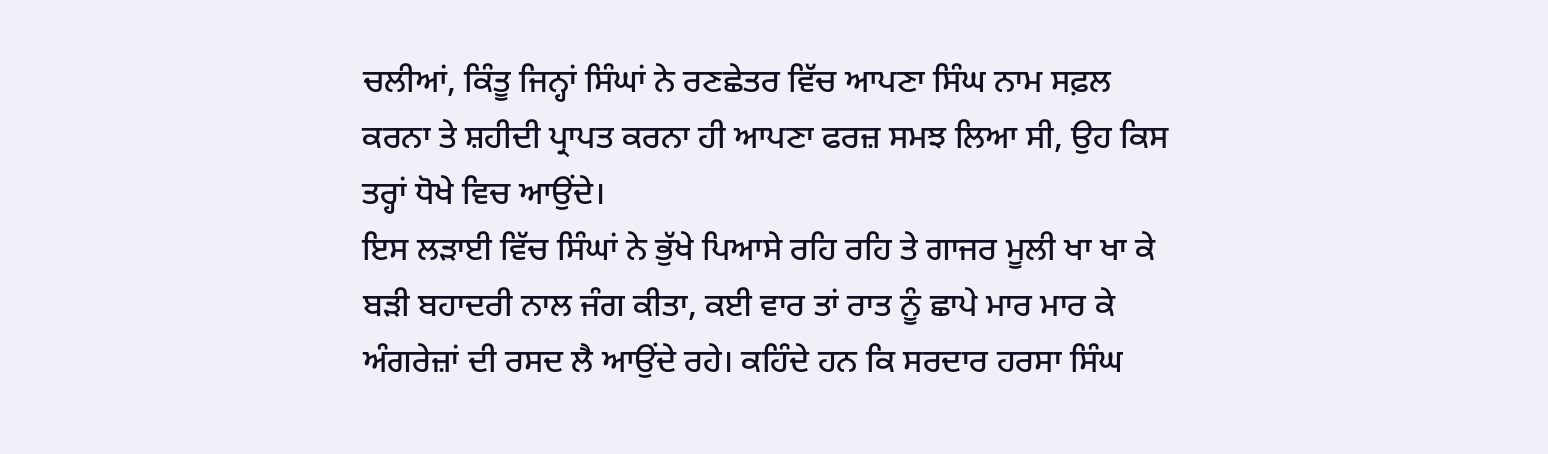ਚਲੀਆਂ, ਕਿੰਤੂ ਜਿਨ੍ਹਾਂ ਸਿੰਘਾਂ ਨੇ ਰਣਛੇਤਰ ਵਿੱਚ ਆਪਣਾ ਸਿੰਘ ਨਾਮ ਸਫ਼ਲ ਕਰਨਾ ਤੇ ਸ਼ਹੀਦੀ ਪ੍ਰਾਪਤ ਕਰਨਾ ਹੀ ਆਪਣਾ ਫਰਜ਼ ਸਮਝ ਲਿਆ ਸੀ, ਉਹ ਕਿਸ ਤਰ੍ਹਾਂ ਧੋਖੇ ਵਿਚ ਆਉਂਦੇ।
ਇਸ ਲੜਾਈ ਵਿੱਚ ਸਿੰਘਾਂ ਨੇ ਭੁੱਖੇ ਪਿਆਸੇ ਰਹਿ ਰਹਿ ਤੇ ਗਾਜਰ ਮੂਲੀ ਖਾ ਖਾ ਕੇ ਬੜੀ ਬਹਾਦਰੀ ਨਾਲ ਜੰਗ ਕੀਤਾ, ਕਈ ਵਾਰ ਤਾਂ ਰਾਤ ਨੂੰ ਛਾਪੇ ਮਾਰ ਮਾਰ ਕੇ ਅੰਗਰੇਜ਼ਾਂ ਦੀ ਰਸਦ ਲੈ ਆਉਂਦੇ ਰਹੇ। ਕਹਿੰਦੇ ਹਨ ਕਿ ਸਰਦਾਰ ਹਰਸਾ ਸਿੰਘ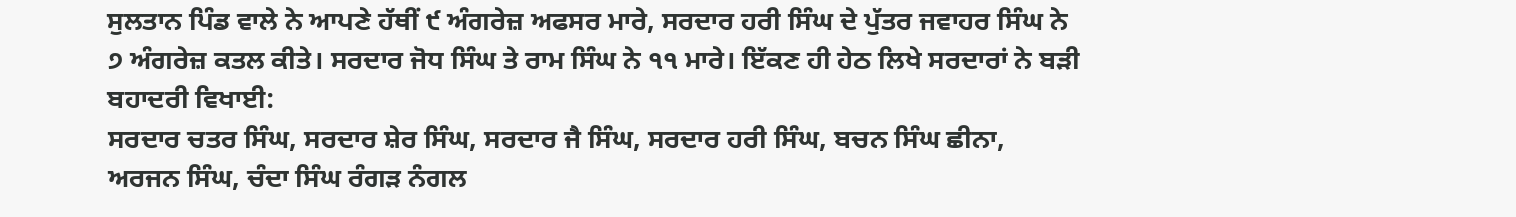ਸੁਲਤਾਨ ਪਿੰਡ ਵਾਲੇ ਨੇ ਆਪਣੇ ਹੱਥੀਂ ੯ ਅੰਗਰੇਜ਼ ਅਫਸਰ ਮਾਰੇ, ਸਰਦਾਰ ਹਰੀ ਸਿੰਘ ਦੇ ਪੁੱਤਰ ਜਵਾਹਰ ਸਿੰਘ ਨੇ ੭ ਅੰਗਰੇਜ਼ ਕਤਲ ਕੀਤੇ। ਸਰਦਾਰ ਜੋਧ ਸਿੰਘ ਤੇ ਰਾਮ ਸਿੰਘ ਨੇ ੧੧ ਮਾਰੇ। ਇੱਕਣ ਹੀ ਹੇਠ ਲਿਖੇ ਸਰਦਾਰਾਂ ਨੇ ਬੜੀ ਬਹਾਦਰੀ ਵਿਖਾਈ:
ਸਰਦਾਰ ਚਤਰ ਸਿੰਘ, ਸਰਦਾਰ ਸ਼ੇਰ ਸਿੰਘ, ਸਰਦਾਰ ਜੈ ਸਿੰਘ, ਸਰਦਾਰ ਹਰੀ ਸਿੰਘ, ਬਚਨ ਸਿੰਘ ਛੀਨਾ, ਅਰਜਨ ਸਿੰਘ, ਚੰਦਾ ਸਿੰਘ ਰੰਗੜ ਨੰਗਲ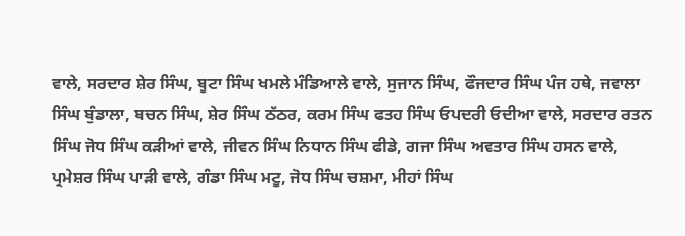ਵਾਲੇ, ਸਰਦਾਰ ਸ਼ੇਰ ਸਿੰਘ, ਬੂਟਾ ਸਿੰਘ ਖਮਲੇ ਮੰਡਿਆਲੇ ਵਾਲੇ, ਸੁਜਾਨ ਸਿੰਘ, ਫੌਜਦਾਰ ਸਿੰਘ ਪੰਜ ਹਥੇ, ਜਵਾਲਾ ਸਿੰਘ ਬੁੰਡਾਲਾ, ਬਚਨ ਸਿੰਘ, ਸ਼ੇਰ ਸਿੰਘ ਠੱਠਰ, ਕਰਮ ਸਿੰਘ ਫਤਹ ਸਿੰਘ ਓਪਦਰੀ ਓਦੀਆ ਵਾਲੇ, ਸਰਦਾਰ ਰਤਨ ਸਿੰਘ ਜੋਧ ਸਿੰਘ ਕੜੀਆਂ ਵਾਲੇ, ਜੀਵਨ ਸਿੰਘ ਨਿਧਾਨ ਸਿੰਘ ਫੀਡੇ, ਗਜਾ ਸਿੰਘ ਅਵਤਾਰ ਸਿੰਘ ਹਸਨ ਵਾਲੇ, ਪ੍ਰਮੇਸ਼ਰ ਸਿੰਘ ਪਾੜੀ ਵਾਲੇ, ਗੰਡਾ ਸਿੰਘ ਮਟੂ, ਜੋਧ ਸਿੰਘ ਚਸ਼ਮਾ, ਮੀਹਾਂ ਸਿੰਘ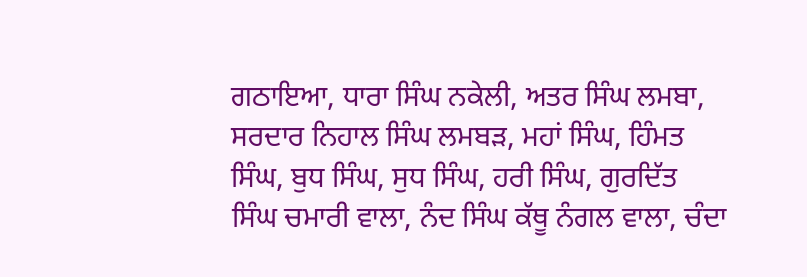ਗਠਾਇਆ, ਧਾਰਾ ਸਿੰਘ ਨਕੇਲੀ, ਅਤਰ ਸਿੰਘ ਲਮਬਾ, ਸਰਦਾਰ ਨਿਹਾਲ ਸਿੰਘ ਲਮਬੜ, ਮਹਾਂ ਸਿੰਘ, ਹਿੰਮਤ ਸਿੰਘ, ਬੁਧ ਸਿੰਘ, ਸੁਧ ਸਿੰਘ, ਹਰੀ ਸਿੰਘ, ਗੁਰਦਿੱਤ ਸਿੰਘ ਚਮਾਰੀ ਵਾਲਾ, ਨੰਦ ਸਿੰਘ ਕੱਥੂ ਨੰਗਲ ਵਾਲਾ, ਚੰਦਾ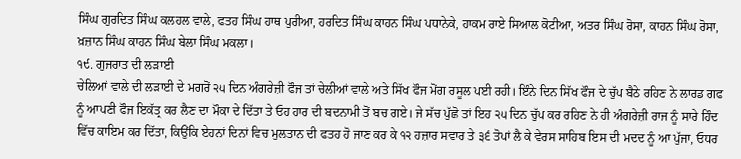ਸਿੰਘ ਗੁਰਦਿਤ ਸਿੰਘ ਕਲਹਲ ਵਾਲੇ, ਫਤਹ ਸਿੰਘ ਹਾਥ ਪੁਰੀਆ, ਹਰਦਿਤ ਸਿੰਘ ਕਾਹਨ ਸਿੰਘ ਪਧਾਨੇਕੇ, ਹਾਕਮ ਰਾਏ ਸਿਆਲ ਕੋਟੀਆ, ਅਤਰ ਸਿੰਘ ਰੋਸਾ, ਕਾਹਨ ਸਿੰਘ ਰੋਸਾ, ਖ਼ਜ਼ਾਨ ਸਿੰਘ ਕਾਹਨ ਸਿੰਘ ਬੇਲਾ ਸਿੰਘ ਮਕਲਾ।
੧੯. ਗੁਜਰਾਤ ਦੀ ਲੜਾਈ
ਚੇਲਿਆਂ ਵਾਲੇ ਦੀ ਲੜਾਈ ਦੇ ਮਗਰੋਂ ੨੫ ਦਿਨ ਅੰਗਰੇਜ਼ੀ ਫੌਜ ਤਾਂ ਚੇਲੀਆਂ ਵਾਲੇ ਅਤੇ ਸਿੱਖ ਫੌਜ ਮੋਂਗ ਰਸੂਲ ਪਈ ਰਹੀ। ਇੰਨੇ ਦਿਨ ਸਿੱਖ ਫੌਜ ਦੇ ਚੁੱਪ ਬੈਠੇ ਰਹਿਣ ਨੇ ਲਾਰਡ ਗਫ ਨੂੰ ਆਪਣੀ ਫੌਜ ਇਕੱਤ੍ਰ ਕਰ ਲੈਣ ਦਾ ਮੌਕਾ ਦੇ ਦਿੱਤਾ ਤੇ ਓਹ ਹਾਰ ਦੀ ਬਦਨਾਮੀ ਤੋਂ ਬਚ ਗਏ। ਜੇ ਸੱਚ ਪੁੱਛੋ ਤਾਂ ਇਹ ੨੫ ਦਿਨ ਚੁੱਪ ਕਰ ਰਹਿਣ ਨੇ ਹੀ ਅੰਗਰੇਜ਼ੀ ਰਾਜ ਨੂੰ ਸਾਰੇ ਹਿੰਦ ਵਿੱਚ ਕਾਇਮ ਕਰ ਦਿੱਤਾ, ਕਿਉਂਕਿ ਏਹਨਾਂ ਦਿਨਾਂ ਵਿਚ ਮੁਲਤਾਨ ਦੀ ਫਤਹ ਹੋ ਜਾਣ ਕਰ ਕੇ ੧੨ ਹਜ਼ਾਰ ਸਵਾਰ ਤੇ ੩੬ ਤੋਪਾਂ ਲੈ ਕੇ ਵੇਰਸ ਸਾਹਿਬ ਇਸ ਦੀ ਮਦਦ ਨੂੰ ਆ ਪੁੱਜਾ, ਓਧਰ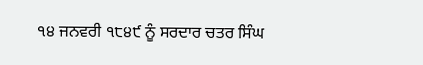੧੪ ਜਨਵਰੀ ੧੮੪੯ ਨੂੰ ਸਰਦਾਰ ਚਤਰ ਸਿੰਘ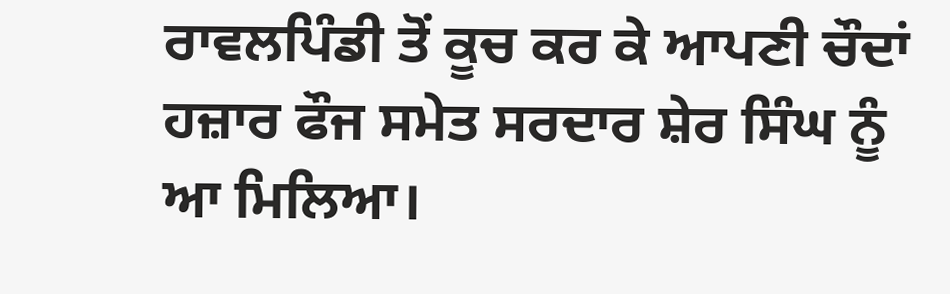ਰਾਵਲਪਿੰਡੀ ਤੋਂ ਕੂਚ ਕਰ ਕੇ ਆਪਣੀ ਚੌਦਾਂ ਹਜ਼ਾਰ ਫੌਜ ਸਮੇਤ ਸਰਦਾਰ ਸ਼ੇਰ ਸਿੰਘ ਨੂੰ ਆ ਮਿਲਿਆ।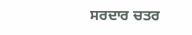ਸਰਦਾਰ ਚਤਰ